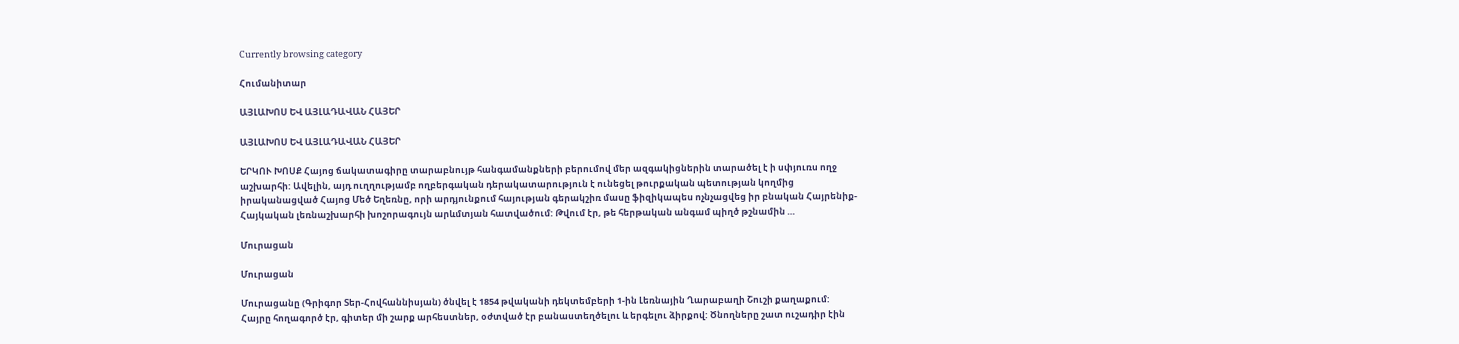Currently browsing category

Հումանիտար

ԱՅԼԱԽՈՍ ԵՎ ԱՅԼԱԴԱՎԱՆ ՀԱՅԵՐ

ԱՅԼԱԽՈՍ ԵՎ ԱՅԼԱԴԱՎԱՆ ՀԱՅԵՐ

ԵՐԿՈՒ ԽՈՍՔ Հայոց ճակատագիրը տարաբնույթ հանգամանքների բերումով մեր ազգակիցներին տարածել է ի սփյուռս ողջ աշխարհի: Ավելին, այդ ուղղությամբ ողբերգական դերակատարություն է ունեցել թուրքական պետության կողմից իրականացված Հայոց Մեծ Եղեռնը, որի արդյունքում հայության գերակշիռ մասը ֆիզիկապես ոչնչացվեց իր բնական Հայրենիք-Հայկական լեռնաշխարհի խոշորագույն արևմտյան հատվածում: Թվում էր, թե հերթական անգամ պիղծ թշնամին …

Մուրացան

Մուրացան

Մուրացանը (Գրիգոր Տեր-Հովհաննիսյան) ծնվել է 1854 թվականի դեկտեմբերի 1-ին Լեռնային Ղարաբաղի Շուշի քաղաքում: Հայրը հողագործ էր, գիտեր մի շարք արհեստներ, օժտված էր բանաստեղծելու և երգելու ձիրքով: Ծնողները շատ ուշադիր էին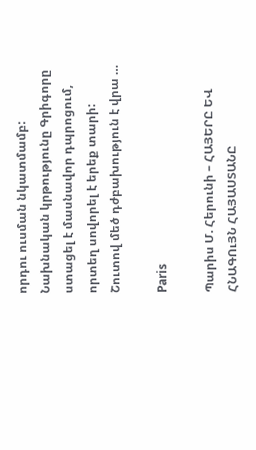որդու ուսման նկատմամբ: Նախնական կրթությունը Գրիգորը ստացել է մասնավոր դպրոցում, որտեղ սովորել է երեք տարի: Շուտով մեծ դժբախություն է վրա …

Paris

Պարիս Մ. Հերունի – ՀԱՅԵՐԸ ԵՎ ՀՆԱԳՈւՅՆ ՀԱՅԱՍՏԱՆԸ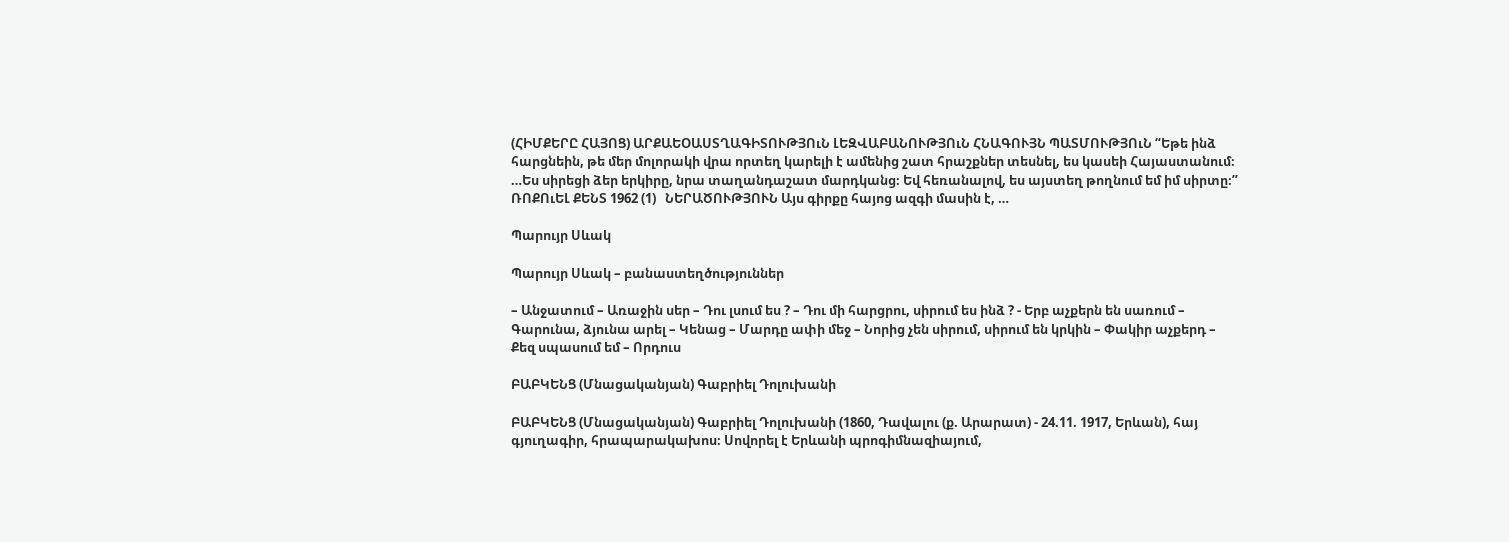(ՀԻՄՔԵՐԸ ՀԱՅՈՑ) ԱՐՔԱԵՕԱՍՏՂԱԳԻՏՈՒԹՅՈւՆ ԼԵԶՎԱԲԱՆՈՒԹՅՈւՆ ՀՆԱԳՈՒՅՆ ՊԱՏՄՈՒԹՅՈւՆ “Եթե ինձ հարցնեին, թե մեր մոլորակի վրա որտեղ կարելի է ամենից շատ հրաշքներ տեսնել, ես կասեի Հայաստանում։ …Ես սիրեցի ձեր երկիրը, նրա տաղանդաշատ մարդկանց։ Եվ հեռանալով, ես այստեղ թողնում եմ իմ սիրտը։” ՌՈՔՈւԵԼ ՔԵՆՏ 1962 (1)   ՆԵՐԱԾՈՒԹՅՈՒՆ Այս գիրքը հայոց ազգի մասին է, …

Պարույր Սևակ

Պարույր Սևակ – բանաստեղծություններ

– Անջատում – Առաջին սեր – Դու լսում ես ? – Դու մի հարցրու, սիրում ես ինձ ? - Երբ աչքերն են սառում – Գարունա, ձյունա արել – Կենաց – Մարդը ափի մեջ – Նորից չեն սիրում, սիրում են կրկին – Փակիր աչքերդ – Քեզ սպասում եմ – Որդուս

ԲԱԲԿԵՆՑ (Մնացականյան) Գաբրիել Դոլուխանի

ԲԱԲԿԵՆՑ (Մնացականյան) Գաբրիել Դոլուխանի (1860, Դավալու (ք. Արարատ) - 24.11. 1917, Երևան), հայ գյուղագիր, հրապարակախոս։ Սովորել է Երևանի պրոգիմնազիայում,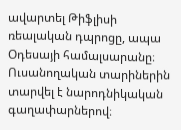ավարտել Թիֆլիսի ռեալական դպրոցը, ապա Օդեսայի համալսարանը։ Ուսանողական տարիներին տարվել է նարոդնիկական գաղափարներով։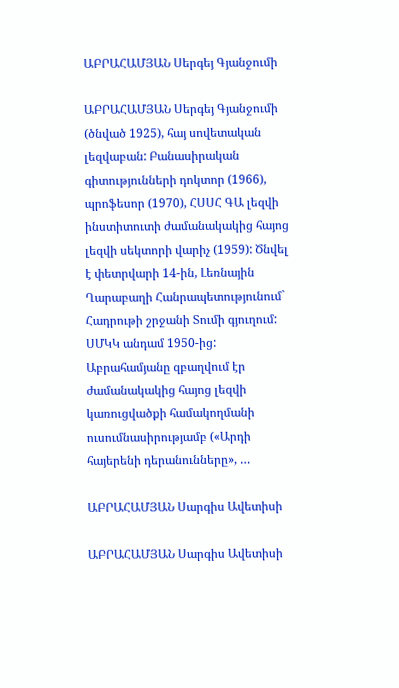ԱԲՐԱՀԱՄՅԱՆ Սերգեյ Գյանջումի

ԱԲՐԱՀԱՄՅԱՆ Սերգեյ Գյանջումի (ծնված 1925), հայ սովետական լեզվաբան: Բանասիրական գիտությունների դոկտոր (1966), պրոֆեսոր (1970), ՀՍՍՀ ԳԱ լեզվի ինստիտուտի ժամանակակից հայոց լեզվի սեկտորի վարիչ (1959): Ծնվել է փետրվարի 14-ին, Լեռնային Ղարաբաղի Հանրապետությունում` Հադրութի շրջանի Տումի գյուղում: ՍՄԿԿ անդամ 1950-ից: Աբրահամյանը զբաղվում էր ժամանակակից հայոց լեզվի կառուցվածքի համակողմանի ուսումնասիրությամբ («Արդի հայերենի դերանունները», …

ԱԲՐԱՀԱՄՅԱՆ Սարգիս Ավետիսի

ԱԲՐԱՀԱՄՅԱՆ Սարգիս Ավետիսի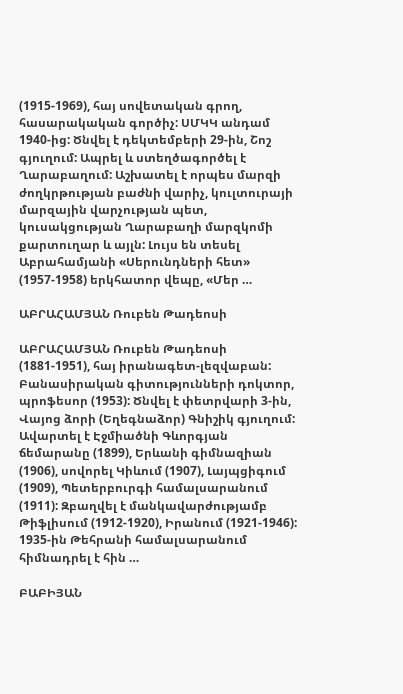(1915-1969), հայ սովետական գրող, հասարակական գործիչ: ՍՄԿԿ անդամ 1940-ից: Ծնվել է դեկտեմբերի 29-ին, Շոշ գյուղում: Ապրել և ստեղծագործել է Ղարաբաղում: Աշխատել է որպես մարզի ժողկրթության բաժնի վարիչ, կուլտուրայի մարզային վարչության պետ, կուսակցության Ղարաբաղի մարզկոմի քարտուղար և այլն: Լույս են տեսել Աբրահամյանի «Սերունդների հետ» (1957-1958) երկհատոր վեպը, «Մեր …

ԱԲՐԱՀԱՄՅԱՆ Ռուբեն Թադեոսի

ԱԲՐԱՀԱՄՅԱՆ Ռուբեն Թադեոսի (1881-1951), հայ իրանագետ-լեզվաբան: Բանասիրական գիտությունների դոկտոր, պրոֆեսոր (1953): Ծնվել է փետրվարի 3-ին, Վայոց ձորի (Եղեգնաձոր) Գնիշիկ գյուղում: Ավարտել է Էջմիածնի Գևորգյան ճեմարանը (1899), Երևանի գիմնազիան (1906), սովորել Կիևում (1907), Լայպցիգում (1909), Պետերբուրգի համալսարանում (1911): Զբաղվել է մանկավարժությամբ Թիֆլիսում (1912-1920), Իրանում (1921-1946): 1935-ին Թեհրանի համալսարանում հիմնադրել է հին …

ԲԱԲԻՅԱՆ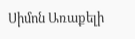Սիմոն Առաքելի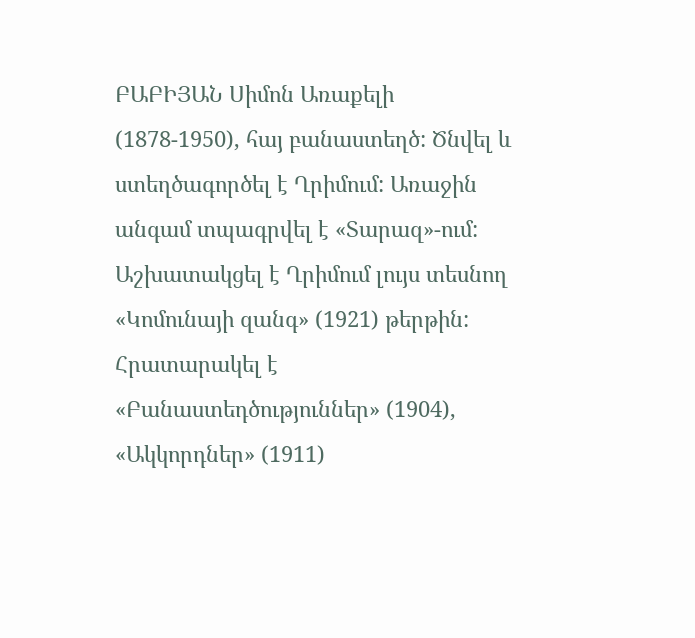ԲԱԲԻՅԱՆ Սիմոն Առաքելի (1878-1950), հայ բանաստեղծ: Ծնվել և ստեղծագործել է Ղրիմում: Առաջին անգամ տպագրվել է «Տարազ»-ում: Աշխատակցել է Ղրիմում լույս տեսնող «Կոմունայի զանգ» (1921) թերթին: Հրատարակել է «Բանաստեդծություններ» (1904), «Ակկորդներ» (1911)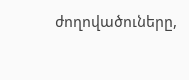ժողովածուները,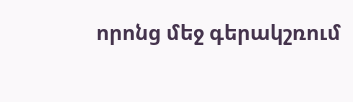որոնց մեջ գերակշռում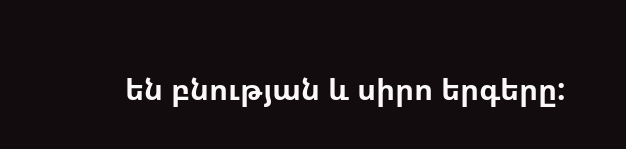են բնության և սիրո երգերը: